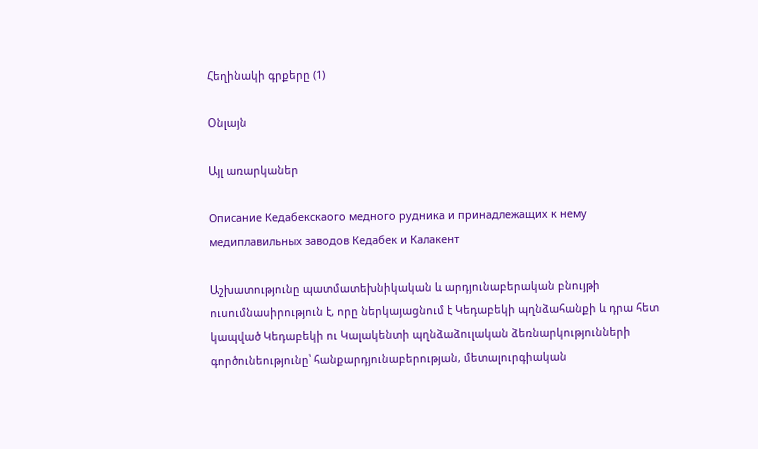Հեղինակի գրքերը (1)

Օնլայն

Այլ առարկաներ

Описание Кедабекскаого медного рудника и принадлежащих к нему медиплавильных заводов Кедабек и Калакент

Աշխատությունը պատմատեխնիկական և արդյունաբերական բնույթի ուսումնասիրություն է, որը ներկայացնում է Կեդաբեկի պղնձահանքի և դրա հետ կապված Կեդաբեկի ու Կալակենտի պղնձաձուլական ձեռնարկությունների գործունեությունը՝ հանքարդյունաբերության, մետալուրգիական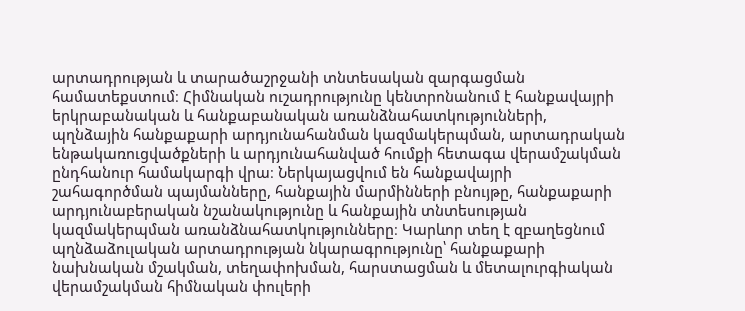արտադրության և տարածաշրջանի տնտեսական զարգացման համատեքստում։ Հիմնական ուշադրությունը կենտրոնանում է հանքավայրի երկրաբանական և հանքաբանական առանձնահատկությունների, պղնձային հանքաքարի արդյունահանման կազմակերպման, արտադրական ենթակառուցվածքների և արդյունահանված հումքի հետագա վերամշակման ընդհանուր համակարգի վրա։ Ներկայացվում են հանքավայրի շահագործման պայմանները, հանքային մարմինների բնույթը, հանքաքարի արդյունաբերական նշանակությունը և հանքային տնտեսության կազմակերպման առանձնահատկությունները։ Կարևոր տեղ է զբաղեցնում պղնձաձուլական արտադրության նկարագրությունը՝ հանքաքարի նախնական մշակման, տեղափոխման, հարստացման և մետալուրգիական վերամշակման հիմնական փուլերի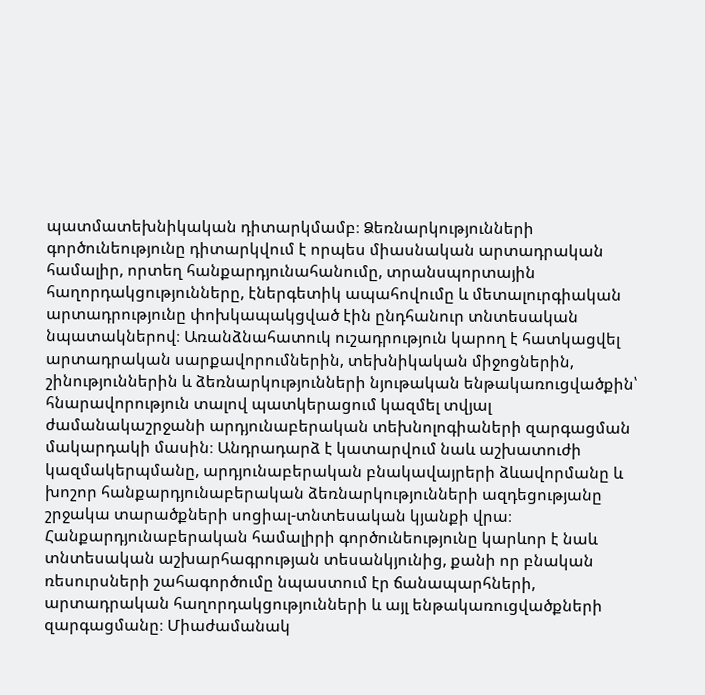պատմատեխնիկական դիտարկմամբ։ Ձեռնարկությունների գործունեությունը դիտարկվում է որպես միասնական արտադրական համալիր, որտեղ հանքարդյունահանումը, տրանսպորտային հաղորդակցությունները, էներգետիկ ապահովումը և մետալուրգիական արտադրությունը փոխկապակցված էին ընդհանուր տնտեսական նպատակներով։ Առանձնահատուկ ուշադրություն կարող է հատկացվել արտադրական սարքավորումներին, տեխնիկական միջոցներին, շինություններին և ձեռնարկությունների նյութական ենթակառուցվածքին՝ հնարավորություն տալով պատկերացում կազմել տվյալ ժամանակաշրջանի արդյունաբերական տեխնոլոգիաների զարգացման մակարդակի մասին։ Անդրադարձ է կատարվում նաև աշխատուժի կազմակերպմանը, արդյունաբերական բնակավայրերի ձևավորմանը և խոշոր հանքարդյունաբերական ձեռնարկությունների ազդեցությանը շրջակա տարածքների սոցիալ-տնտեսական կյանքի վրա։ Հանքարդյունաբերական համալիրի գործունեությունը կարևոր է նաև տնտեսական աշխարհագրության տեսանկյունից, քանի որ բնական ռեսուրսների շահագործումը նպաստում էր ճանապարհների, արտադրական հաղորդակցությունների և այլ ենթակառուցվածքների զարգացմանը։ Միաժամանակ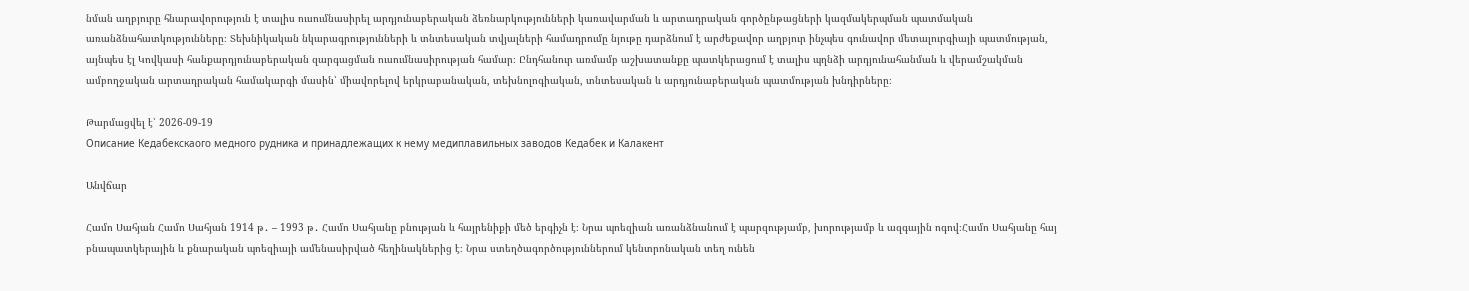նման աղբյուրը հնարավորություն է տալիս ուսումնասիրել արդյունաբերական ձեռնարկությունների կառավարման և արտադրական գործընթացների կազմակերպման պատմական առանձնահատկությունները։ Տեխնիկական նկարագրությունների և տնտեսական տվյալների համադրումը նյութը դարձնում է արժեքավոր աղբյուր ինչպես գունավոր մետալուրգիայի պատմության, այնպես էլ Կովկասի հանքարդյունաբերական զարգացման ուսումնասիրության համար։ Ընդհանուր առմամբ աշխատանքը պատկերացում է տալիս պղնձի արդյունահանման և վերամշակման ամբողջական արտադրական համակարգի մասին՝ միավորելով երկրաբանական, տեխնոլոգիական, տնտեսական և արդյունաբերական պատմության խնդիրները։

Թարմացվել է՝ 2026-09-19
Описание Кедабекскаого медного рудника и принадлежащих к нему медиплавильных заводов Кедабек и Калакент

Անվճար

Համո Սահյան Համո Սահյան 1914 թ․ – 1993 թ․ Համո Սահյանը բնության և հայրենիքի մեծ երգիչն է։ Նրա պոեզիան առանձնանում է պարզությամբ, խորությամբ և ազգային ոգով։Համո Սահյանը հայ բնապատկերային և քնարական պոեզիայի ամենասիրված հեղինակներից է։ Նրա ստեղծագործություններում կենտրոնական տեղ ունեն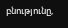բնությունը,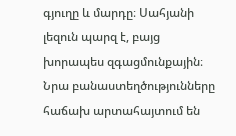գյուղը և մարդը։ Սահյանի լեզուն պարզ է, բայց խորապես զգացմունքային։ Նրա բանաստեղծությունները հաճախ արտահայտում են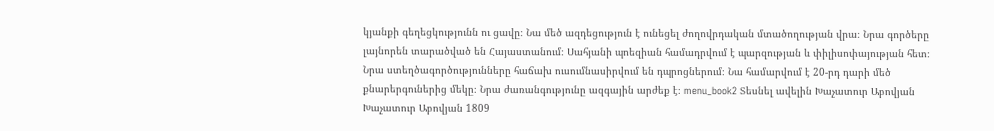կյանքի գեղեցկությունն ու ցավը։ Նա մեծ ազդեցություն է ունեցել ժողովրդական մտածողության վրա։ Նրա գործերը լայնորեն տարածված են Հայաստանում։ Սահյանի պոեզիան համադրվում է պարզության և փիլիսոփայության հետ։ Նրա ստեղծագործությունները հաճախ ուսումնասիրվում են դպրոցներում։ Նա համարվում է 20-րդ դարի մեծ քնարերգուներից մեկը։ Նրա ժառանգությունը ազգային արժեք է։ menu_book2 Տեսնել ավելին Խաչատուր Աբովյան Խաչատուր Աբովյան 1809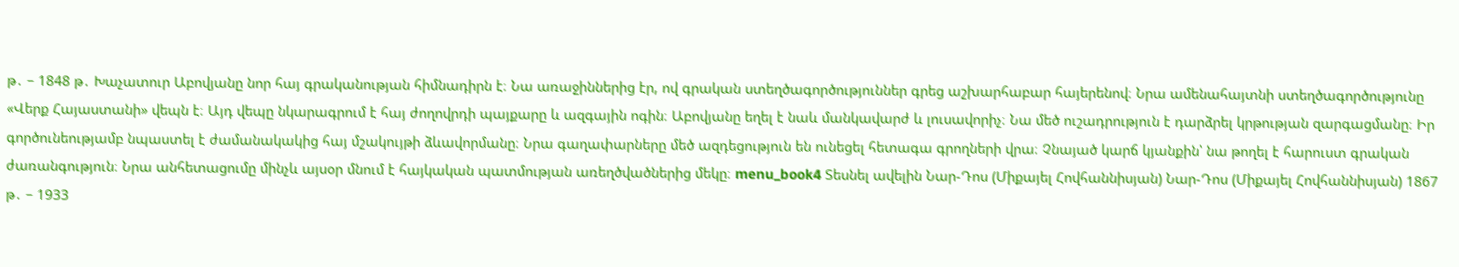թ․ – 1848 թ․ Խաչատուր Աբովյանը նոր հայ գրականության հիմնադիրն է։ Նա առաջիններից էր, ով գրական ստեղծագործություններ գրեց աշխարհաբար հայերենով։ Նրա ամենահայտնի ստեղծագործությունը «Վերք Հայաստանի» վեպն է։ Այդ վեպը նկարագրում է հայ ժողովրդի պայքարը և ազգային ոգին։ Աբովյանը եղել է նաև մանկավարժ և լուսավորիչ։ Նա մեծ ուշադրություն է դարձրել կրթության զարգացմանը։ Իր գործունեությամբ նպաստել է ժամանակակից հայ մշակույթի ձևավորմանը։ Նրա գաղափարները մեծ ազդեցություն են ունեցել հետագա գրողների վրա։ Չնայած կարճ կյանքին՝ նա թողել է հարուստ գրական ժառանգություն։ Նրա անհետացումը մինչև այսօր մնում է հայկական պատմության առեղծվածներից մեկը։ menu_book4 Տեսնել ավելին Նար-Դոս (Միքայել Հովհաննիսյան) Նար-Դոս (Միքայել Հովհաննիսյան) 1867 թ․ – 1933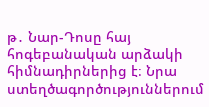թ․ Նար-Դոսը հայ հոգեբանական արձակի հիմնադիրներից է։ Նրա ստեղծագործություններում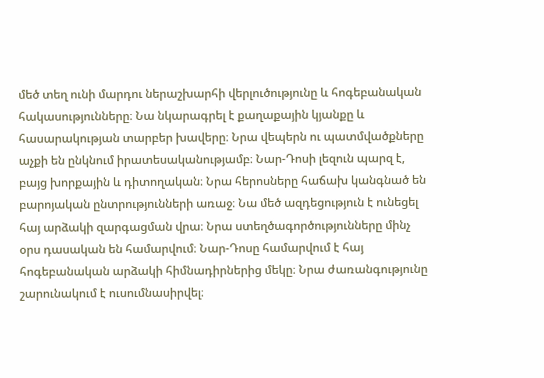մեծ տեղ ունի մարդու ներաշխարհի վերլուծությունը և հոգեբանական հակասությունները։ Նա նկարագրել է քաղաքային կյանքը և հասարակության տարբեր խավերը։ Նրա վեպերն ու պատմվածքները աչքի են ընկնում իրատեսականությամբ։ Նար-Դոսի լեզուն պարզ է, բայց խորքային և դիտողական։ Նրա հերոսները հաճախ կանգնած են բարոյական ընտրությունների առաջ։ Նա մեծ ազդեցություն է ունեցել հայ արձակի զարգացման վրա։ Նրա ստեղծագործությունները մինչ օրս դասական են համարվում։ Նար-Դոսը համարվում է հայ հոգեբանական արձակի հիմնադիրներից մեկը։ Նրա ժառանգությունը շարունակում է ուսումնասիրվել։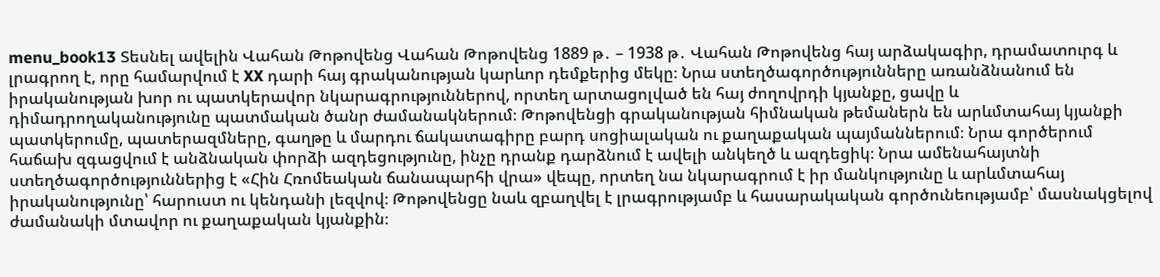menu_book13 Տեսնել ավելին Վահան Թոթովենց Վահան Թոթովենց 1889 թ․ – 1938 թ․ Վահան Թոթովենց հայ արձակագիր, դրամատուրգ և լրագրող է, որը համարվում է XX դարի հայ գրականության կարևոր դեմքերից մեկը։ Նրա ստեղծագործությունները առանձնանում են իրականության խոր ու պատկերավոր նկարագրություններով, որտեղ արտացոլված են հայ ժողովրդի կյանքը, ցավը և դիմադրողականությունը պատմական ծանր ժամանակներում։ Թոթովենցի գրականության հիմնական թեմաներն են արևմտահայ կյանքի պատկերումը, պատերազմները, գաղթը և մարդու ճակատագիրը բարդ սոցիալական ու քաղաքական պայմաններում։ Նրա գործերում հաճախ զգացվում է անձնական փորձի ազդեցությունը, ինչը դրանք դարձնում է ավելի անկեղծ և ազդեցիկ։ Նրա ամենահայտնի ստեղծագործություններից է «Հին Հռոմեական ճանապարհի վրա» վեպը, որտեղ նա նկարագրում է իր մանկությունը և արևմտահայ իրականությունը՝ հարուստ ու կենդանի լեզվով։ Թոթովենցը նաև զբաղվել է լրագրությամբ և հասարակական գործունեությամբ՝ մասնակցելով ժամանակի մտավոր ու քաղաքական կյանքին։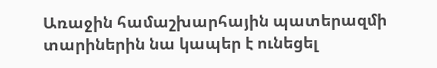Առաջին համաշխարհային պատերազմի տարիներին նա կապեր է ունեցել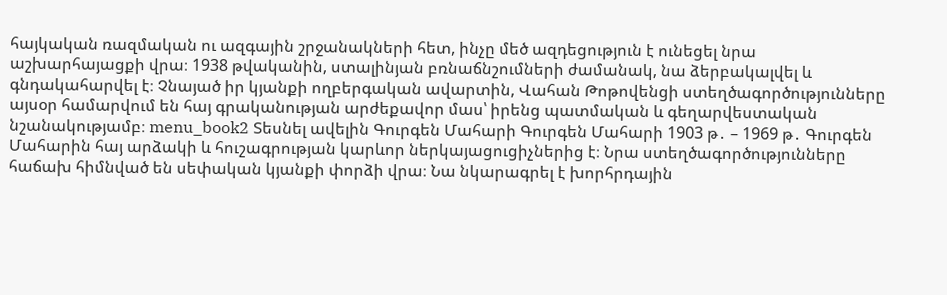հայկական ռազմական ու ազգային շրջանակների հետ, ինչը մեծ ազդեցություն է ունեցել նրա աշխարհայացքի վրա։ 1938 թվականին, ստալինյան բռնաճնշումների ժամանակ, նա ձերբակալվել և գնդակահարվել է։ Չնայած իր կյանքի ողբերգական ավարտին, Վահան Թոթովենցի ստեղծագործությունները այսօր համարվում են հայ գրականության արժեքավոր մաս՝ իրենց պատմական և գեղարվեստական նշանակությամբ։ menu_book2 Տեսնել ավելին Գուրգեն Մահարի Գուրգեն Մահարի 1903 թ․ – 1969 թ․ Գուրգեն Մահարին հայ արձակի և հուշագրության կարևոր ներկայացուցիչներից է։ Նրա ստեղծագործությունները հաճախ հիմնված են սեփական կյանքի փորձի վրա։ Նա նկարագրել է խորհրդային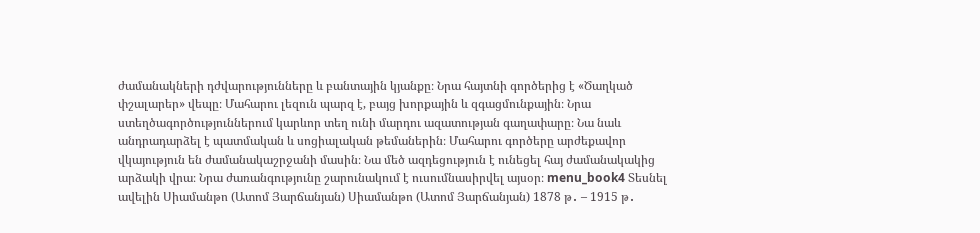ժամանակների դժվարությունները և բանտային կյանքը։ Նրա հայտնի գործերից է «Ծաղկած փշալարեր» վեպը։ Մահարու լեզուն պարզ է, բայց խորքային և զգացմունքային։ Նրա ստեղծագործություններում կարևոր տեղ ունի մարդու ազատության գաղափարը։ Նա նաև անդրադարձել է պատմական և սոցիալական թեմաներին։ Մահարու գործերը արժեքավոր վկայություն են ժամանակաշրջանի մասին։ Նա մեծ ազդեցություն է ունեցել հայ ժամանակակից արձակի վրա։ Նրա ժառանգությունը շարունակում է ուսումնասիրվել այսօր։ menu_book4 Տեսնել ավելին Սիամանթո (Ատոմ Յարճանյան) Սիամանթո (Ատոմ Յարճանյան) 1878 թ․ – 1915 թ․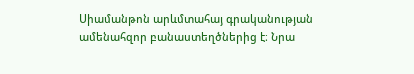Սիամանթոն արևմտահայ գրականության ամենահզոր բանաստեղծներից է։ Նրա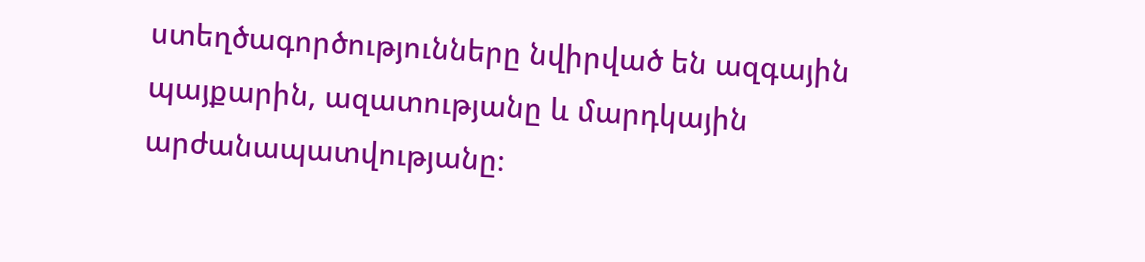ստեղծագործությունները նվիրված են ազգային պայքարին, ազատությանը և մարդկային արժանապատվությանը։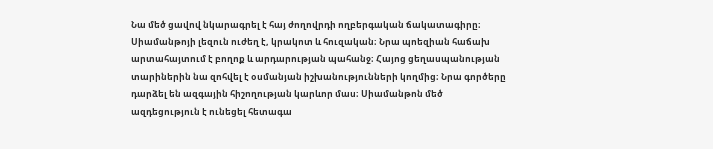Նա մեծ ցավով նկարագրել է հայ ժողովրդի ողբերգական ճակատագիրը։ Սիամանթոյի լեզուն ուժեղ է, կրակոտ և հուզական։ Նրա պոեզիան հաճախ արտահայտում է բողոք և արդարության պահանջ։ Հայոց ցեղասպանության տարիներին նա զոհվել է օսմանյան իշխանությունների կողմից։ Նրա գործերը դարձել են ազգային հիշողության կարևոր մաս։ Սիամանթոն մեծ ազդեցություն է ունեցել հետագա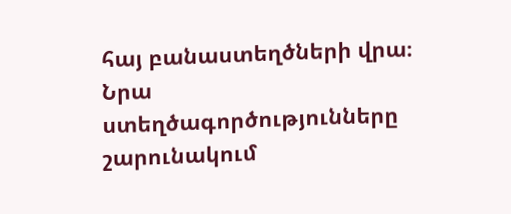հայ բանաստեղծների վրա։ Նրա ստեղծագործությունները շարունակում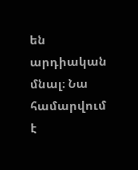են արդիական մնալ։ Նա համարվում է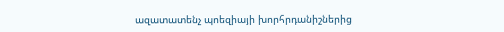ազատատենչ պոեզիայի խորհրդանիշներից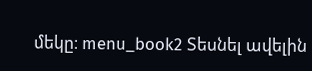մեկը։ menu_book2 Տեսնել ավելին